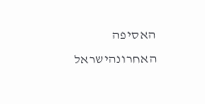האסיפה האחרונהישראל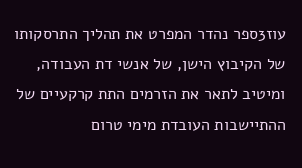עוז3ספר נהדר המפרט את תהליך התרסקותו של הקיבוץ הישן, של אנשי דת העבודה, ומיטיב לתאר את הזרמים התת קרקעיים של ההתיישבות העובדת מימי טרום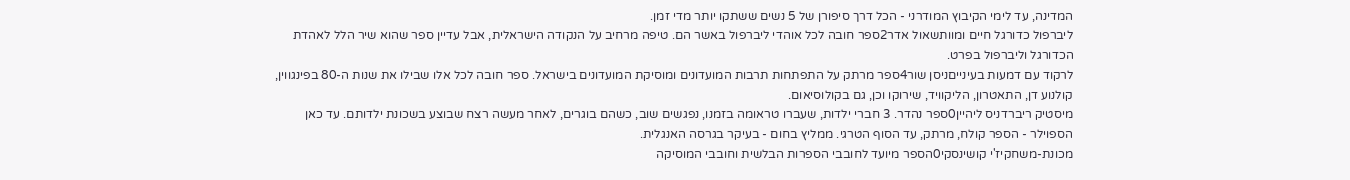המדינה, עד לימי הקיבוץ המודרני - הכל דרך סיפורן של 5 נשים ששתקו יותר מדי זמן.
ליברפול כדורגל חיים ומוותשאול אדר2ספר חובה לכל אוהדי ליברפול באשר הם. טיפה מרחיב על הנקודה הישראלית, אבל עדיין ספר שהוא שיר הלל לאהדת הכדורגל וליברפול בפרט.
לרקוד עם דמעות בעינייםניסן שור4ספר מרתק על התפתחות תרבות המועדונים ומוסיקת המועדונים בישראל. ספר חובה לכל אלו שבילו את שנות ה-80 בפינגווין, קולנוע דן, התאטרון, הליקוויד, שירוקו וכן, גם בקולוסיאום.
מיסטיק ריברדניס ליהיין0ספר נהדר. 3 חברי ילדות, שעברו טראומה בזמנו, נפגשים שוב, כשהם בוגרים, לאחר מעשה רצח שבוצע בשכונת ילדותם. עד כאן הספוילר - הספר קולח, מרתק, עד הסוף הטרגי. ממליץ בחום - בעיקר בגרסה האנגלית.
מכונת-משחקיז'י קושינסקי0הספר מיועד לחובבי הספרות הבלשית וחובבי המוסיקה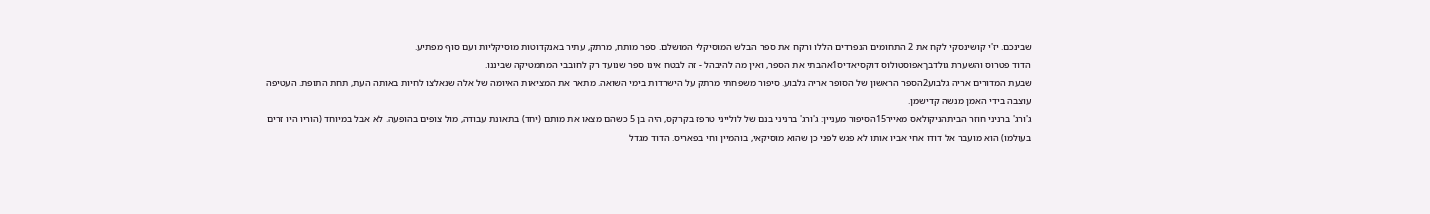שבינכם. יז'י קושינסקי לקח את 2 התחומים הנפרדים הללו ורקח את ספר הבלש המוסיקלי המושלם. ספר מותח, מרתק, עתיר באנקדוטות מוסיקליות ועם סוף מפתיע.
הדוד פטרוס והשערת גולדבךאפוסטולוס דוקסיאדיס1אהבתי את הספר, ואין מה להיבהל - זה לבטח אינו ספר שנועד רק לחובבי המתמטיקה שביננו.
שבעת המדורים אריה גלבוע2הספר הראשון של הסופר אריה גלבוע. סיפור משפחתי מרתק על הישרדות בימי השואה. מתאר את המציאות האיומה של אלה שנאלצו לחיות באותה העת, תחת התופת. העטיפה עוצבה בידי האמן מנשה קדישמן.
ג'ורג' ברניני חוזר הביתהניקולאס מאייר15הסיפור מעניין: ג'ורג' ברניני בנם של לולייני טרפז בקרקס, היה בן 5 כשהם מצאו את מותם (יחד) בתאונת עבודה, מול צופים בהופעה. לא אבל במיוחד (הוריו היו זרים בעולמו) הוא מועבר אל דודו אחי אביו אותו לא פגש לפני כן שהוא מוסיקאי, בוהמיין וחי בפאריס. הדוד מגדל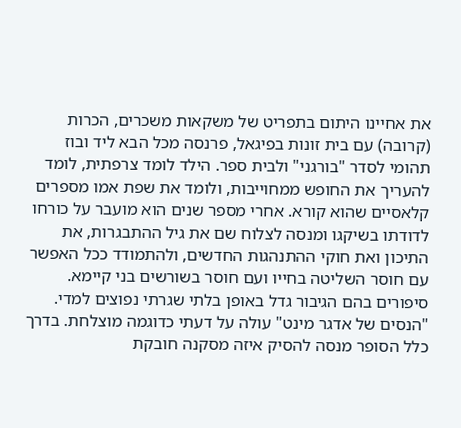את אחיינו היתום בתפריט של משקאות משכרים, הכרות (קרובה) עם בית זונות בפיגאל, פרנסה מכל הבא ליד ובוז תהומי לסדר "בורגני" ולבית ספר. הילד לומד צרפתית, לומד להעריך את החופש ממחוייבות, ולומד את שפת אמו מספרים קלאסיים שהוא קורא. אחרי מספר שנים הוא מועבר על כורחו לדודתו בשיקגו ומנסה לצלוח שם את גיל ההתבגרות, את התיכון ואת חוקי ההתנהגות החדשים, ולהתמודד ככל האפשר עם חוסר השליטה בחייו ועם חוסר בשורשים בני קיימא. סיפורים בהם הגיבור גדל באופן בלתי שגרתי נפוצים למדי. "הנסים של אדגר מינט" עולה על דעתי כדוגמה מוצלחת. בדרך כלל הסופר מנסה להסיק איזה מסקנה חובקת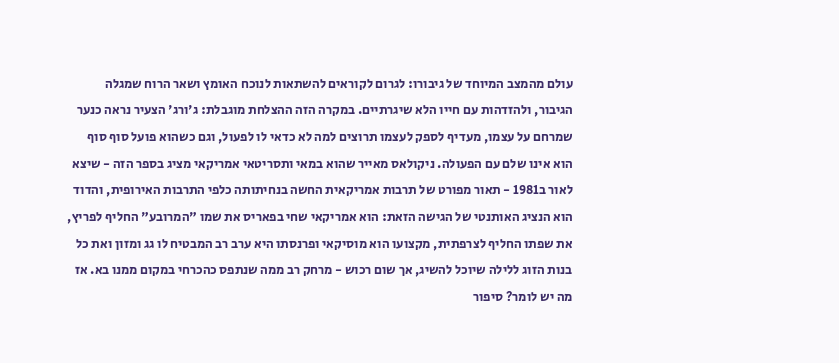עולם מהמצב המיוחד של גיבורו: לגרום לקוראים להשתאות לנוכח האומץ ושאר הרוח שמגלה הגיבור, ולהזדהות עם חייו הלא שיגרתיים. במקרה הזה ההצלחת מוגבלת: ג'ורג' הצעיר נראה כנער שמרחם על עצמו, מעדיף לספק לעצמו תרוצים למה לא כדאי לו לפעול, וגם כשהוא פועל סוף סוף הוא אינו שלם עם הפעולה. ניקולאס מאייר שהוא במאי ותסריטאי אמריקאי מציג בספר הזה - שיצא לאור ב1981 - תאור מפורט של תרבות אמריקאית החשה בנחיתותה כלפי התרבות האירופית, והדוד הוא הנציג האותנטי של הגישה הזאת: הוא אמריקאי שחי בפאריס את שמו "המרובע" החליף לפריץ, את שפתו החליף לצרפתית, מקצועו הוא מוסיקאי ופרנסתו היא ערב רב המבטיח לו גג ומזון ואת כל בנות הזוג ללילה שיוכל להשיג, אך שום רכוש - מרחק רב ממה שנתפס כהכרחי במקום ממנו בא. אז מה יש לומר? סיפור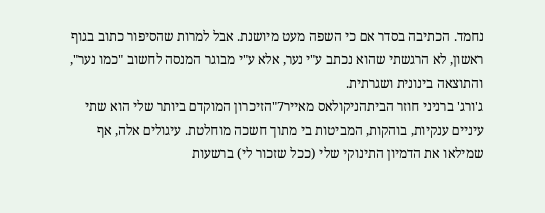נחמד. הכתיבה בסדר אם כי השפה מעט מיושנת. אבל למרות שהסיפור כתוב בגוף ראשון, לא הרגשתי שהוא נכתב ע"י נער, אלא ע"י מבוגר המנסה לחשוב "כמו נער", והתוצאה בינונית ושגרתית.
ג'ורג' ברניני חוזר הביתהניקולאס מאייר7"הזיכרון המוקדם ביותר שלי הוא שתי עיניים ענקיות, בוהקות, המביטות בי מתוך חשכה מוחלטת. עיגולים אלה, אף שמילאו את הדמיון התינוקי שלי (ככל שזכור לי) ברשעות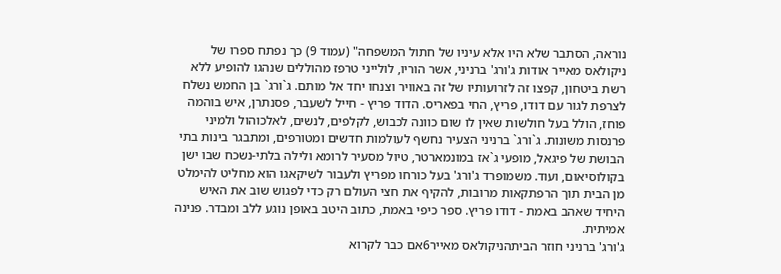נוראה, הסתבר שלא היו אלא עיניו של חתול המשפחה" (עמוד 9) כך נפתח ספרו של ניקולאס מאייר אודות ג'ורג' ברניני, אשר הוריו, לולייני טרפז מהוללים שנהגו להופיע ללא רשת ביטחון, קפצו זה לזרועותיו של זה באוויר וצנחו יחד אל מותם. ג`ורג` בן החמש נשלח לצרפת לגור עם דודו, פריץ, החי בפאריס. הדוד פריץ - חייל לשעבר, פסנתרן, איש בוהמה פוחז, הולל בעל חולשות שאין לו שום כוונה לכבוש, לקלפים, לנשים, לאלכוהול ולמיני פרנסות משונות. ג`ורג` ברניני הצעיר נחשף לעולמות חדשים ומטורפים, ומתבגר בינות בתי הבושת של פיגאל, מופעי ג`אז במונמארטר, טיול מסעיר לרומא ולילה בלתי-נשכח שבו ישן בקולוסיאום, ועוד. משמופרד ג'ורג' בעל כורחו מפריץ ולעבור לשיקאגו הוא מחליט להימלט מן הבית תוך הרפתקאות מרובות, להקיף את חצי העולם רק כדי לפגוש שוב את האיש היחיד שאהב באמת - דודו פריץ. ספר כיפי באמת, כתוב היטב באופן נוגע ללב ומבדר. פנינה אמיתית.
ג'ורג' ברניני חוזר הביתהניקולאס מאייר6אם כבר לקרוא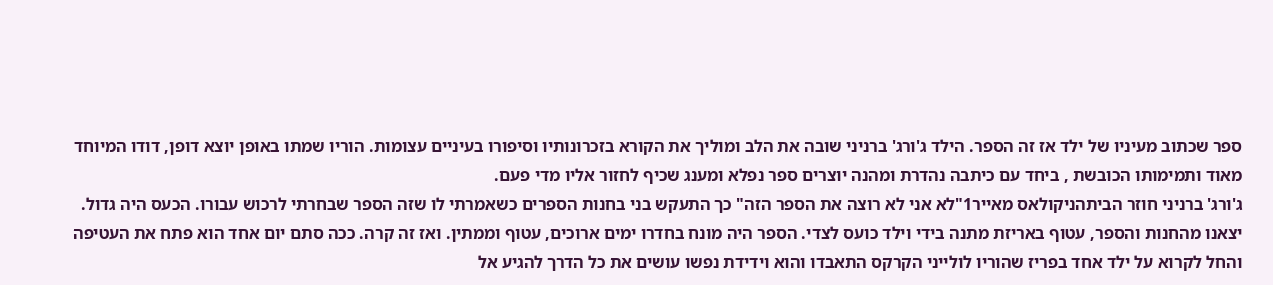ספר שכתוב מעיניו של ילד אז זה הספר. הילד ג'ורג' ברניני שובה את הלב ומוליך את הקורא בזכרונותיו וסיפורו בעיניים עצומות. הוריו שמתו באופן יוצא דופן, דודו המיוחד מאוד ותמימותו הכובשת , ביחד עם כיתבה נהדרת ומהנה יוצרים ספר נפלא ומענג שכיף לחזור אליו מדי פעם.
ג'ורג' ברניני חוזר הביתהניקולאס מאייר1"לא אני לא רוצה את הספר הזה" כך התעקש בני בחנות הספרים כשאמרתי לו שזה הספר שבחרתי לרכוש עבורו. הכעס היה גדול. יצאנו מהחנות והספר, עטוף באריזת מתנה בידי וילד כועס לצדי. הספר היה מונח בחדרו ימים ארוכים, עטוף וממתין. ואז זה קרה. ככה סתם יום אחד הוא פתח את העטיפה והחל לקרוא על ילד אחד בפריז שהוריו לולייני הקרקס התאבדו והוא וידידת נפשו עושים את כל הדרך להגיע אל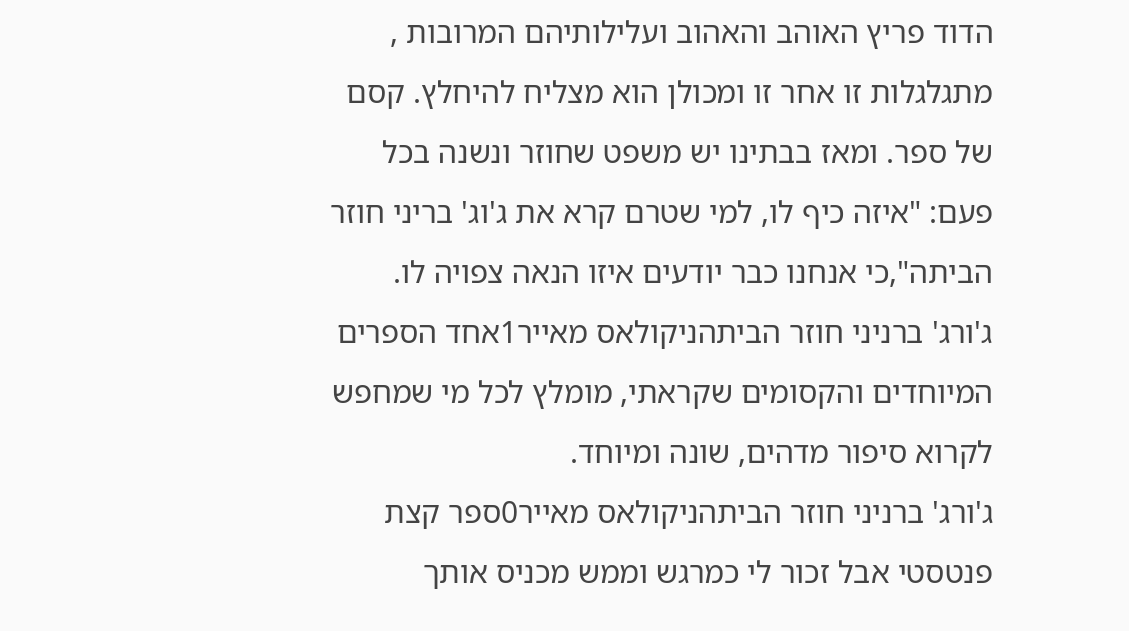הדוד פריץ האוהב והאהוב ועלילותיהם המרובות , מתגלגלות זו אחר זו ומכולן הוא מצליח להיחלץ. קסם של ספר. ומאז בבתינו יש משפט שחוזר ונשנה בכל פעם: "איזה כיף לו, למי שטרם קרא את ג'וג' בריני חוזר הביתה",כי אנחנו כבר יודעים איזו הנאה צפויה לו.
ג'ורג' ברניני חוזר הביתהניקולאס מאייר1אחד הספרים המיוחדים והקסומים שקראתי, מומלץ לכל מי שמחפש לקרוא סיפור מדהים, שונה ומיוחד.
ג'ורג' ברניני חוזר הביתהניקולאס מאייר0ספר קצת פנטסטי אבל זכור לי כמרגש וממש מכניס אותך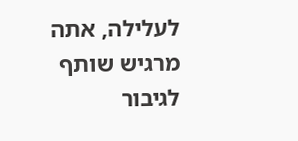לעלילה, אתה מרגיש שותף לגיבור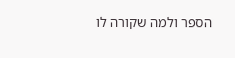הספר ולמה שקורה לו